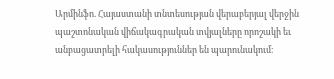Արմինֆո. Հայաստանի տնտեսության վերաբերյալ վերջին պաշտոնական վիճակագրական տվյալները որոշակի եւ անբացատրելի հակասություններ են պարունակում։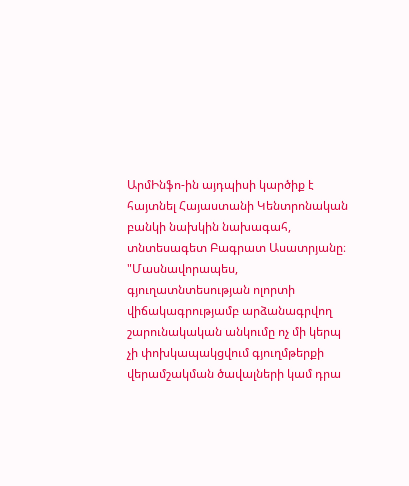ԱրմԻնֆո-ին այդպիսի կարծիք է հայտնել Հայաստանի Կենտրոնական բանկի նախկին նախագահ, տնտեսագետ Բագրատ Ասատրյանը։
"Մասնավորապես, գյուղատնտեսության ոլորտի վիճակագրությամբ արձանագրվող շարունակական անկումը ոչ մի կերպ չի փոխկապակցվում գյուղմթերքի վերամշակման ծավալների կամ դրա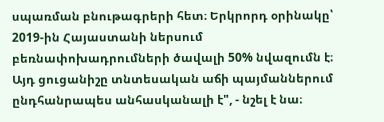սպառման բնութագրերի հետ։ Երկրորդ օրինակը՝ 2019-ին Հայաստանի ներսում բեռնափոխադրումների ծավալի 50% նվազումն է։ Այդ ցուցանիշը տնտեսական աճի պայմաններում ընդհանրապես անհասկանալի է", - նշել է նա։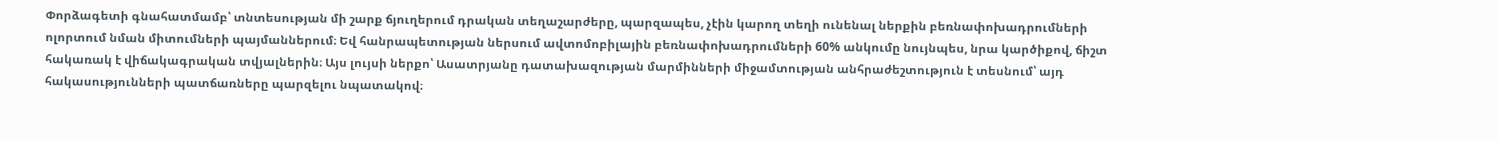Փորձագետի գնահատմամբ՝ տնտեսության մի շարք ճյուղերում դրական տեղաշարժերը, պարզապես, չէին կարող տեղի ունենալ ներքին բեռնափոխադրումների ոլորտում նման միտումների պայմաններում։ Եվ հանրապետության ներսում ավտոմոբիլային բեռնափոխադրումների 60% անկումը նույնպես, նրա կարծիքով, ճիշտ հակառակ է վիճակագրական տվյալներին։ Այս լույսի ներքո՝ Ասատրյանը դատախազության մարմինների միջամտության անհրաժեշտություն է տեսնում՝ այդ հակասությունների պատճառները պարզելու նպատակով։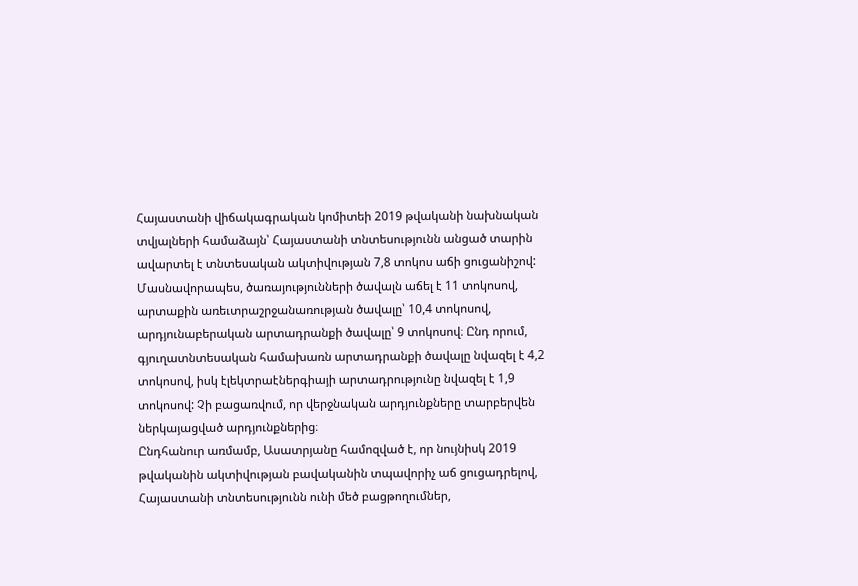Հայաստանի վիճակագրական կոմիտեի 2019 թվականի նախնական տվյալների համաձայն՝ Հայաստանի տնտեսությունն անցած տարին ավարտել է տնտեսական ակտիվության 7,8 տոկոս աճի ցուցանիշով: Մասնավորապես, ծառայությունների ծավալն աճել է 11 տոկոսով, արտաքին առեւտրաշրջանառության ծավալը՝ 10,4 տոկոսով, արդյունաբերական արտադրանքի ծավալը՝ 9 տոկոսով։ Ընդ որում, գյուղատնտեսական համախառն արտադրանքի ծավալը նվազել է 4,2 տոկոսով, իսկ էլեկտրաէներգիայի արտադրությունը նվազել է 1,9 տոկոսով: Չի բացառվում, որ վերջնական արդյունքները տարբերվեն ներկայացված արդյունքներից։
Ընդհանուր առմամբ, Ասատրյանը համոզված է, որ նույնիսկ 2019 թվականին ակտիվության բավականին տպավորիչ աճ ցուցադրելով, Հայաստանի տնտեսությունն ունի մեծ բացթողումներ,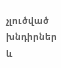չլուծված խնդիրներ և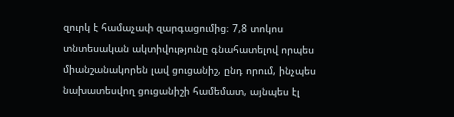զուրկ է համաչափ զարգացումից։ 7,8 տոկոս տնտեսական ակտիվությունը գնահատելով որպես միանշանակորեն լավ ցուցանիշ, ընդ որում, ինչպես նախատեսվող ցուցանիշի համեմատ, այնպես էլ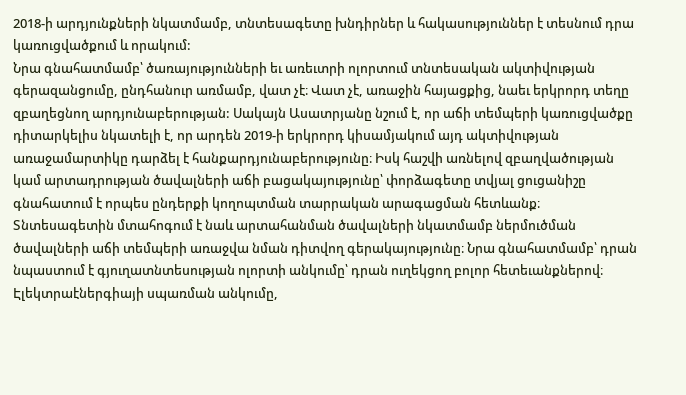2018-ի արդյունքների նկատմամբ, տնտեսագետը խնդիրներ և հակասություններ է տեսնում դրա կառուցվածքում և որակում:
Նրա գնահատմամբ՝ ծառայությունների եւ առեւտրի ոլորտում տնտեսական ակտիվության գերազանցումը, ընդհանուր առմամբ, վատ չէ։ Վատ չէ, առաջին հայացքից, նաեւ երկրորդ տեղը զբաղեցնող արդյունաբերության: Սակայն Ասատրյանը նշում է, որ աճի տեմպերի կառուցվածքը դիտարկելիս նկատելի է, որ արդեն 2019-ի երկրորդ կիսամյակում այդ ակտիվության առաջամարտիկը դարձել է հանքարդյունաբերությունը։ Իսկ հաշվի առնելով զբաղվածության կամ արտադրության ծավալների աճի բացակայությունը՝ փորձագետը տվյալ ցուցանիշը գնահատում է որպես ընդերքի կողոպտման տարրական արագացման հետևանք։
Տնտեսագետին մտահոգում է նաև արտահանման ծավալների նկատմամբ ներմուծման ծավալների աճի տեմպերի առաջվա նման դիտվող գերակայությունը։ Նրա գնահատմամբ՝ դրան նպաստում է գյուղատնտեսության ոլորտի անկումը՝ դրան ուղեկցող բոլոր հետեւանքներով։ Էլեկտրաէներգիայի սպառման անկումը,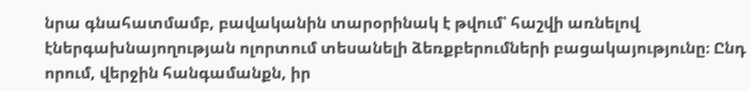նրա գնահատմամբ, բավականին տարօրինակ է թվում՝ հաշվի առնելով էներգախնայողության ոլորտում տեսանելի ձեռքբերումների բացակայությունը։ Ընդ որում, վերջին հանգամանքն, իր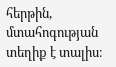հերթին, մտահոգության տեղիք է տալիս։